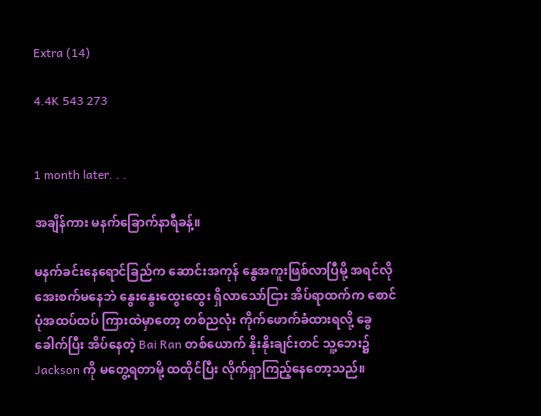Extra (14)

4.4K 543 273


1 month later. . .

အချိန်ကား မနက်‌ခြောက်နာရီခန့်။

မနက်ခင်းနေရောင်ခြည်က ဆောင်းအကုန် ‌နွေအကူးဖြစ်လာပြီမို့ အရင်လို အေးစက်မနေဘဲ နွေးနွေးထွေးထွေး ရှိလာသော်ငြား အိပ်ရာထက်က စောင်ပုံအထပ်ထပ် ကြားထဲမှာတော့ တစ်ညလုံး ကိုက်ဖောက်ခံထားရလို့ ခွေခေါက်ပြီး အိပ်နေတဲ့ Bai Ran တစ်ယောက် နိုးနိုးချင်းတင် သူ့ဘေး၌ Jackson ကို မတွေ့ရတာမို့ ထထိုင်ပြီး လိုက်ရှာကြည့်နေတော့သည်။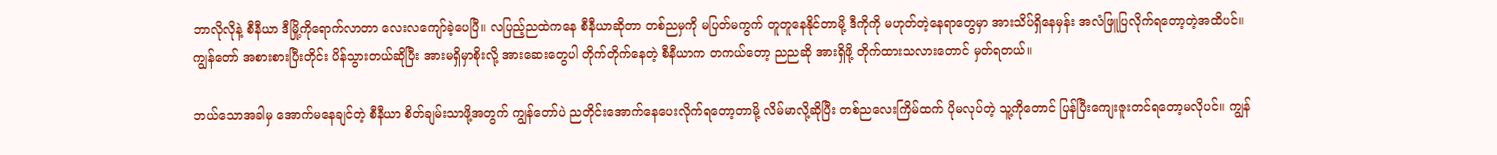ဘာလိုလိုနဲ့ စီနီယာ ဒီမြို့ကိုရောက်လာတာ လေးလကျော်ခဲ့ပေပြီ။ လပြည့်ညထဲကနေ စီနီယာဆိုတာ တစ်ညမှကို မပြတ်မကွက် တူတူနေနိုင်တာမို့ ဒီကိုကို မဟုတ်တဲ့နေရာတွေမှာ အားသိပ်ရှိနေမှန်း အလံဖြူပြလိုက်ရတော့တဲ့အထိပင်။ ကျွန်တော် အစားစားပြီးတိုင်း ပိန်သွားတယ်ဆိုပြီး အားမရှိမှာစိုးလို့ အားဆေးတွေပါ တိုက်တိုက်နေတဲ့ စီနီယာက တကယ်တော့ ညညဆို အားရှိဖို့ တိုက်ထားသလားတောင် မှတ်ရတယ်။

ဘယ်သောအခါမှ အောက်မနေချင်တဲ့ စီနီယာ စိတ်ချမ်းသာဖို့အတွက် ကျွန်တော်ပဲ ညတိုင်းအောက်နေပေးလိုက်ရတော့တာမို့ လိမ်မာလို့ဆိုပြီး တစ်ညလေးကြိမ်ထက် ပိုမလုပ်တဲ့ သူ့ကိုတောင် ပြန်ပြီးကျေးဇူးတင်ရတော့မလိုပင်။ ကျွန်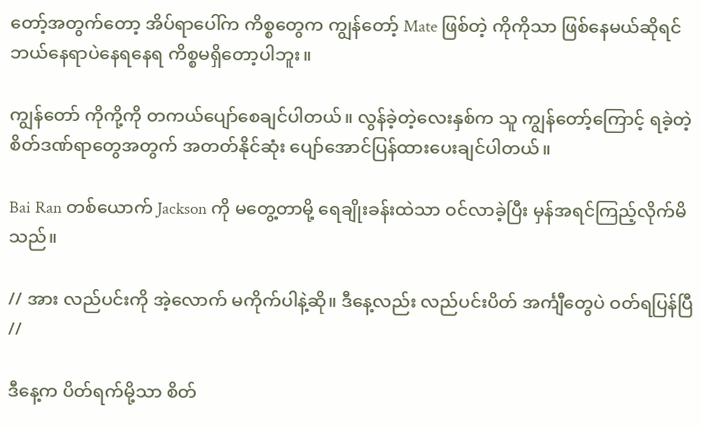တော့်အတွက်တော့ အိပ်ရာပေါ်က ကိစ္စတွေက ကျွန်တော့် Mate ဖြစ်တဲ့ ကိုကိုသာ ဖြစ်နေမယ်ဆိုရင် ဘယ်နေရာပဲနေရနေရ ကိစ္စမရှိတော့ပါဘူး။

ကျွန်တော် ကိုကို့ကို တကယ်ပျော်စေချင်ပါတယ်။ လွန်ခဲ့တဲ့လေးနှစ်က သူ ကျွန်တော့်ကြောင့် ရခဲ့တဲ့ စိတ်ဒဏ်ရာတွေအတွက် အတတ်နိုင်ဆုံး ပျော်အောင်ပြန်ထားပေးချင်ပါတယ်။

Bai Ran တစ်ယောက် Jackson ကို မတွေ့တာမို့ ရေချိုးခန်းထဲသာ ဝင်လာခဲ့ပြီး မှန်အရင်ကြည့်လိုက်မိသည်။

// အား လည်ပင်းကို အဲ့လောက် မကိုက်ပါနဲ့ဆို။ ဒီနေ့လည်း လည်ပင်းပိတ် အင်္ကျီတွေပဲ ဝတ်ရပြန်ပြီ //

ဒီနေ့က ပိတ်ရက်မို့သာ စိတ်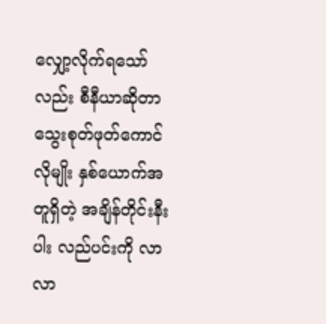လျှော့လိုက်ရသော်လည်း စီနီယာဆိုတာ သွေးစုတ်ဖုတ်ကောင်လိုမျိုး နှစ်ယောက်အတူရှိတဲ့ အချိန်တိုင်းနီးပါး လည်ပင်းကို လာလာ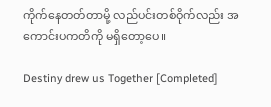ကိုက်နေတတ်တာမို့ လည်ပင်းတစ်ဝိုက်လည်း အကောင်းပကတိကို မရှိတော့ပေ။

Destiny drew us Together [Completed]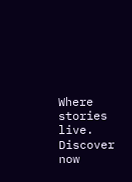Where stories live. Discover now